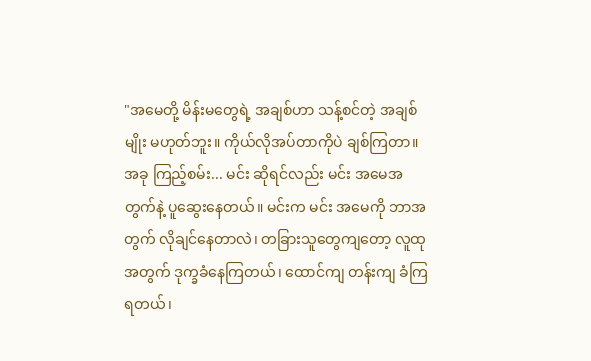"အမေတို့ မိန်းမတွေရဲ့ အချစ်ဟာ သန့်စင်တဲ့ အချစ်မျိုး မဟုတ်ဘူး။ ကိုယ်လိုအပ်တာကိုပဲ ချစ်ကြတာ။ အခု ကြည့်စမ်း... မင်း ဆိုရင်လည်း မင်း အမေအတွက်နဲ့ ပူဆွေးနေတယ်။ မင်းက မင်း အမေကို ဘာအတွက် လိုချင်နေတာလဲ၊ တခြားသူတွေကျတော့ လူထုအတွက် ဒုက္ခခံနေကြတယ်၊ ထောင်ကျ တန်းကျ ခံကြရတယ်၊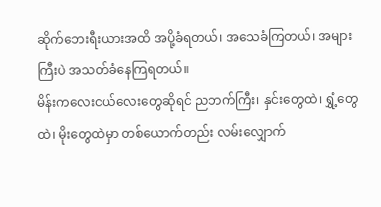ဆိုက်ဘေးရီးယားအထိ အပို့ခံရတယ်၊ အသေခံကြတယ်၊ အများကြီးပဲ အသတ်ခံနေကြရတယ်။
မိန်းကလေးငယ်လေးတွေဆိုရင် ညဘက်ကြီး၊ နှင်းတွေထဲ၊ ရွှံ့တွေထဲ၊ မိုးတွေထဲမှာ တစ်ယောက်တည်း လမ်းလျှောက်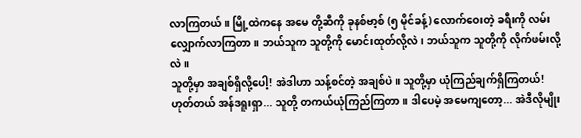လာကြတယ်။ မြို့ထဲကနေ အမေ တို့ဆီကို ခုနစ်ဗာ့စ် (၅ မိုင်ခန့်) လောက်ဝေးတဲ့ ခရီးကို လမ်းလျှောက်လာကြတာ။ ဘယ်သူက သူတို့ကို မောင်းထုတ်လို့လဲ၊ ဘယ်သူက သူတို့ကို လိုက်ဖမ်းလို့လဲ။
သူတို့မှာ အချစ်ရှိလို့ပေါ့! အဲဒါဟာ သန့်စင်တဲ့ အချစ်ပဲ။ သူတို့မှာ ယုံကြည်ချက်ရှိကြတယ်! ဟုတ်တယ် အန်ဒရူးရှာ... သူတို့ တကယ်ယုံကြည်ကြတာ။ ဒါပေမဲ့ အမေကျတော့... အဲဒီလိုမျိုး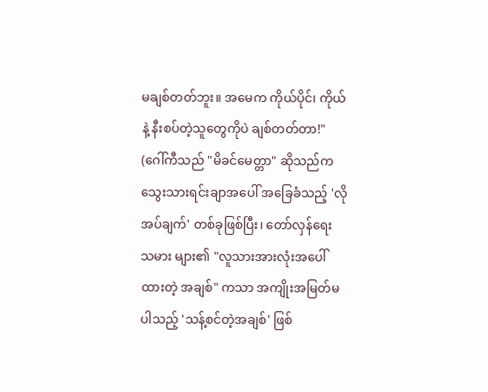မချစ်တတ်ဘူး။ အမေက ကိုယ်ပိုင်၊ ကိုယ်နဲ့ နီးစပ်တဲ့သူတွေကိုပဲ ချစ်တတ်တာ!"
(ဂေါ်ကီသည် "မိခင်မေတ္တာ" ဆိုသည်က သွေးသားရင်းချာအပေါ် အခြေခံသည့် 'လိုအပ်ချက်' တစ်ခုဖြစ်ပြီး၊ တော်လှန်ရေး သမား များ၏ "လူသားအားလုံးအပေါ်ထားတဲ့ အချစ်" ကသာ အကျိုးအမြတ်မပါသည့် 'သန့်စင်တဲ့အချစ်' ဖြစ်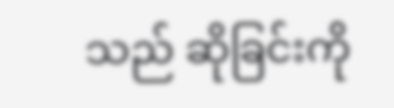သည် ဆိုခြင်းကို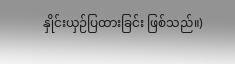နှိုင်းယှဉ်ပြထားခြင်း ဖြစ်သည်။)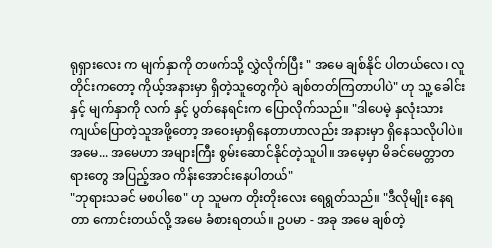ရုရှားလေး က မျက်နှာကို တဖက်သို့ လွှဲလိုက်ပြီး " အမေ ချစ်နိုင် ပါတယ်လေ၊ လူတိုင်းကတော့ ကိုယ့်အနားမှာ ရှိတဲ့သူတွေကိုပဲ ချစ်တတ်ကြတာပါပဲ" ဟု သူ့ ခေါင်း နှင့် မျက်နှာကို လက် နှင့် ပွတ်နေရင်းက ပြောလိုက်သည်။ "ဒါပေမဲ့ နှလုံးသား ကျယ်ပြောတဲ့သူအဖို့တော့ အဝေးမှာရှိနေတာဟာလည်း အနားမှာ ရှိနေသလိုပါပဲ။ အမေ... အမေဟာ အများကြီး စွမ်းဆောင်နိုင်တဲ့သူပါ။ အမေ့မှာ မိခင်မေတ္တာတရားတွေ အပြည့်အဝ ကိန်းအောင်းနေပါတယ်"
"ဘုရားသခင် မစပါစေ" ဟု သူမက တိုးတိုးလေး ရေရွတ်သည်။ "ဒီလိုမျိုး နေရတာ ကောင်းတယ်လို့ အမေ ခံစားရတယ်။ ဥပမာ - အခု အမေ ချစ်တဲ့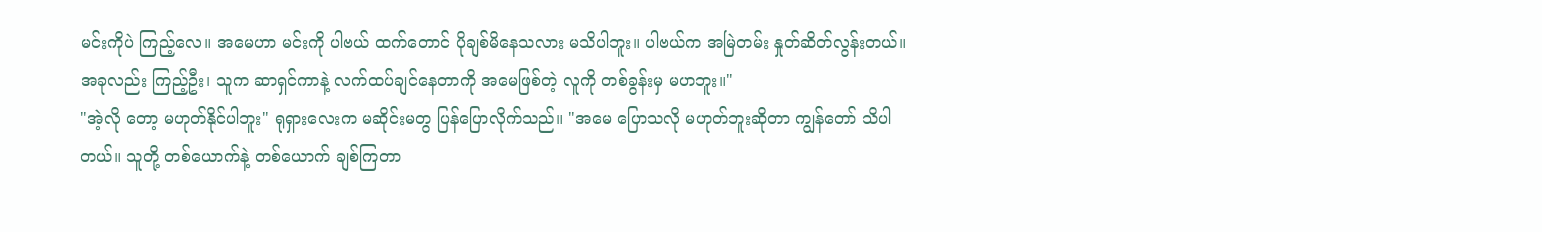မင်းကိုပဲ ကြည့်လေ။ အမေဟာ မင်းကို ပါဗယ် ထက်တောင် ပိုချစ်မိနေသလား မသိပါဘူး။ ပါဗယ်က အမြဲတမ်း နှုတ်ဆိတ်လွန်းတယ်။ အခုလည်း ကြည့်ဦး၊ သူက ဆာရှင်ကာနဲ့ လက်ထပ်ချင်နေတာကို အမေဖြစ်တဲ့ လူကို တစ်ခွန်းမှ မဟဘူး။"
"အဲ့လို တော့ မဟုတ်နိုင်ပါဘူး" ရုရှားလေးက မဆိုင်းမတွ ပြန်ပြောလိုက်သည်။ "အမေ ပြောသလို မဟုတ်ဘူးဆိုတာ ကျွန်တော် သိပါတယ်။ သူတို့ တစ်ယောက်နဲ့ တစ်ယောက် ချစ်ကြတာ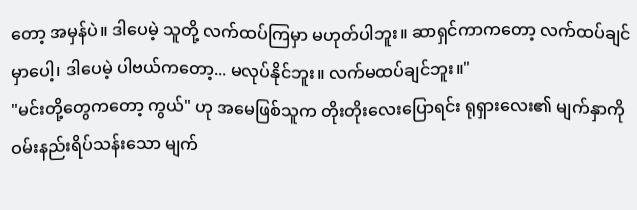တော့ အမှန်ပဲ။ ဒါပေမဲ့ သူတို့ လက်ထပ်ကြမှာ မဟုတ်ပါဘူး။ ဆာရှင်ကာကတော့ လက်ထပ်ချင်မှာပေါ့၊ ဒါပေမဲ့ ပါဗယ်ကတော့... မလုပ်နိုင်ဘူး။ လက်မထပ်ချင်ဘူး။"
"မင်းတို့တွေကတော့ ကွယ်" ဟု အမေဖြစ်သူက တိုးတိုးလေးပြောရင်း ရုရှားလေး၏ မျက်နှာကို ဝမ်းနည်းရိပ်သန်းသော မျက်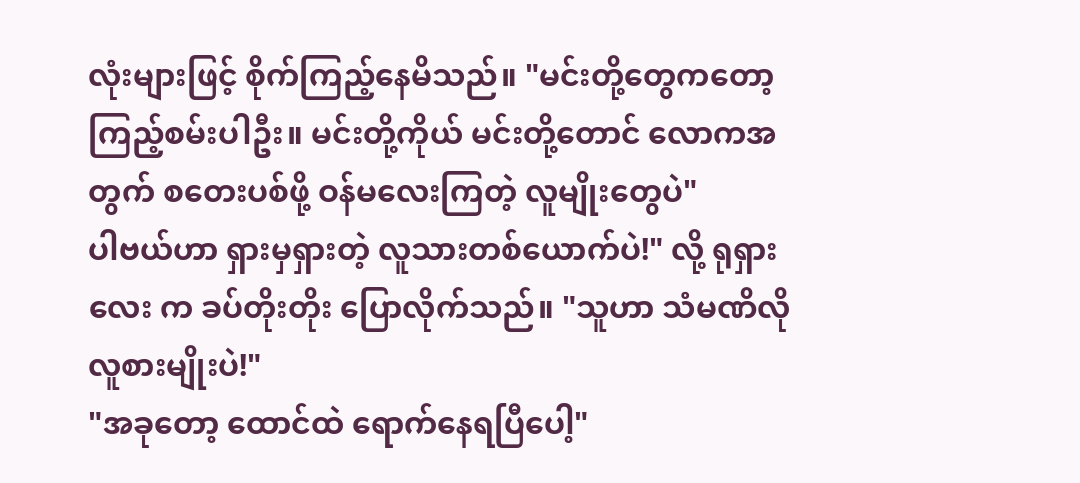လုံးများဖြင့် စိုက်ကြည့်နေမိသည်။ "မင်းတို့တွေကတော့ ကြည့်စမ်းပါဦး။ မင်းတို့ကိုယ် မင်းတို့တောင် လောကအတွက် စတေးပစ်ဖို့ ဝန်မလေးကြတဲ့ လူမျိုးတွေပဲ"
ပါဗယ်ဟာ ရှားမှရှားတဲ့ လူသားတစ်ယောက်ပဲ!" လို့ ရုရှားလေး က ခပ်တိုးတိုး ပြောလိုက်သည်။ "သူဟာ သံမဏိလို လူစားမျိုးပဲ!"
"အခုတော့ ထောင်ထဲ ရောက်နေရပြီပေါ့"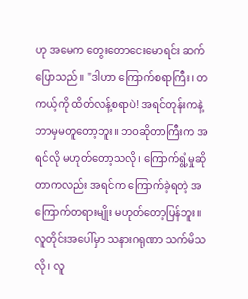ဟု အမေက တွေးတောငေးမောရင်း ဆက်ပြောသည်။ "ဒါဟာ ကြောက်စရာကြီး၊ တကယ့်ကို ထိတ်လန့်စရာပဲ! အရင်တုန်းကနဲ့ ဘာမှမတူတော့ဘူး။ ဘဝဆိုတာကြီးက အရင်လို မဟုတ်တော့သလို၊ ကြောက်ရွံ့မှုဆိုတာကလည်း အရင်က ကြောက်ခဲ့ရတဲ့ အကြောက်တရားမျိုး မဟုတ်တော့ပြန်ဘူး။ လူတိုင်းအပေါ်မှာ သနားဂရုဏာ သက်မိသလို၊ လူ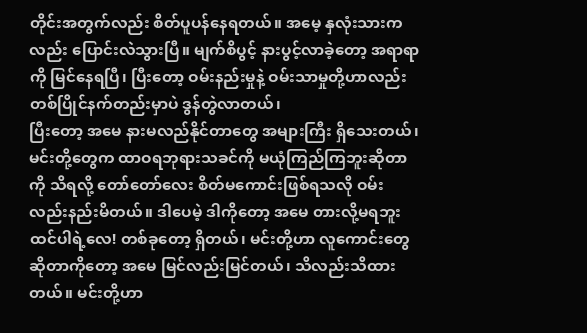တိုင်းအတွက်လည်း စိတ်ပူပန်နေရတယ်။ အမေ့ နှလုံးသားကလည်း ပြောင်းလဲသွားပြီ။ မျက်စိပွင့် နားပွင့်လာခဲ့တော့ အရာရာကို မြင်နေရပြီ၊ ပြီးတော့ ဝမ်းနည်းမှုနဲ့ ဝမ်းသာမှုတို့ဟာလည်း တစ်ပြိုင်နက်တည်းမှာပဲ ဒွန်တွဲလာတယ်၊
ပြီးတော့ အမေ နားမလည်နိုင်တာတွေ အများကြီး ရှိသေးတယ်၊ မင်းတို့တွေက ထာဝရဘုရားသခင်ကို မယုံကြည်ကြဘူးဆိုတာကို သိရလို့ တော်တော်လေး စိတ်မကောင်းဖြစ်ရသလို ဝမ်းလည်းနည်းမိတယ်။ ဒါပေမဲ့ ဒါကိုတော့ အမေ တားလို့မရဘူး ထင်ပါရဲ့လေ! တစ်ခုတော့ ရှိတယ်၊ မင်းတို့ဟာ လူကောင်းတွေဆိုတာကိုတော့ အမေ မြင်လည်းမြင်တယ်၊ သိလည်းသိထားတယ်။ မင်းတို့ဟာ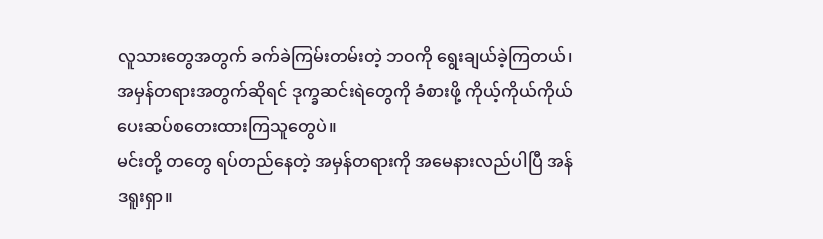လူသားတွေအတွက် ခက်ခဲကြမ်းတမ်းတဲ့ ဘဝကို ရွေးချယ်ခဲ့ကြတယ်၊ အမှန်တရားအတွက်ဆိုရင် ဒုက္ခဆင်းရဲတွေကို ခံစားဖို့ ကိုယ့်ကိုယ်ကိုယ် ပေးဆပ်စတေးထားကြသူတွေပဲ။
မင်းတို့ တတွေ ရပ်တည်နေတဲ့ အမှန်တရားကို အမေနားလည်ပါပြီ အန်ဒရူးရှာ။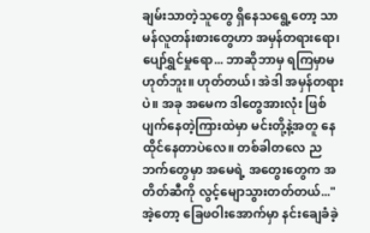ချမ်းသာတဲ့သူတွေ ရှိနေသရွေ့တော့ သာမန်လူတန်းစားတွေဟာ အမှန်တရားရော၊ ပျော်ရွှင်မှုရော... ဘာဆိုဘာမှ ရကြမှာမဟုတ်ဘူး။ ဟုတ်တယ်၊ အဲဒါ အမှန်တရားပဲ။ အခု အမေက ဒါတွေအားလုံး ဖြစ်ပျက်နေတဲ့ကြားထဲမှာ မင်းတို့နဲ့အတူ နေထိုင်နေတာပဲလေ။ တစ်ခါတလေ ညဘက်တွေမှာ အမေရဲ့ အတွေးတွေက အတိတ်ဆီကို လွင့်မျောသွားတတ်တယ်..."
အဲ့တော့ ခြေဖဝါးအောက်မှာ နင်းချေခံခဲ့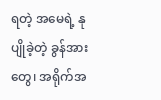ရတဲ့ အမေရဲ့ နုပျိုခဲ့တဲ့ ခွန်အားတွေ၊ အရိုက်အ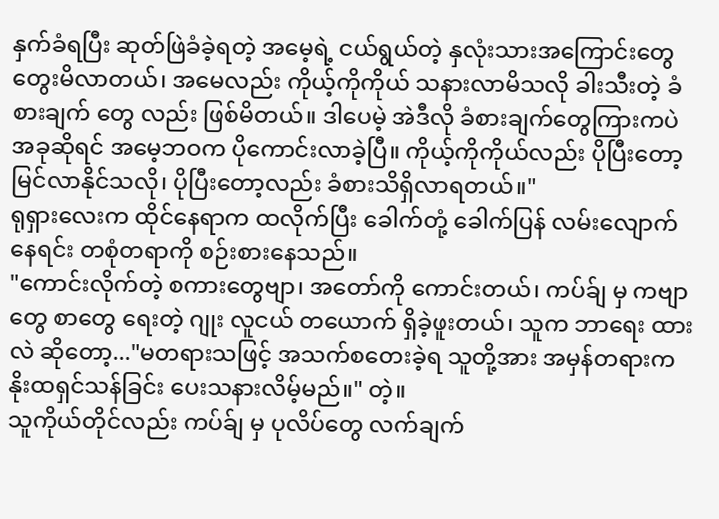နှက်ခံရပြီး ဆုတ်ဖြဲခံခဲ့ရတဲ့ အမေ့ရဲ့ ငယ်ရွယ်တဲ့ နှလုံးသားအကြောင်းတွေ တွေးမိလာတယ်၊ အမေလည်း ကိုယ့်ကိုကိုယ် သနားလာမိသလို ခါးသီးတဲ့ ခံစားချက် တွေ လည်း ဖြစ်မိတယ်။ ဒါပေမဲ့ အဲဒီလို ခံစားချက်တွေကြားကပဲ အခုဆိုရင် အမေ့ဘဝက ပိုကောင်းလာခဲ့ပြီ။ ကိုယ့်ကိုကိုယ်လည်း ပိုပြီးတော့ မြင်လာနိုင်သလို၊ ပိုပြီးတော့လည်း ခံစားသိရှိလာရတယ်။"
ရုရှားလေးက ထိုင်နေရာက ထလိုက်ပြီး ခေါက်တုံ့ ခေါက်ပြန် လမ်းလျောက်နေရင်း တစုံတရာကို စဉ်းစားနေသည်။
"ကောင်းလိုက်တဲ့ စကားတွေဗျာ၊ အတော်ကို ကောင်းတယ်၊ ကပ်ခ်ျ မှ ကဗျာတွေ စာတွေ ရေးတဲ့ ဂျုး လူငယ် တယောက် ရှိခဲ့ဖူးတယ်၊ သူက ဘာရေး ထားလဲ ဆိုတော့..."မတရားသဖြင့် အသက်စတေးခဲ့ရ သူတို့အား အမှန်တရားက နိုးထရှင်သန်ခြင်း ပေးသနားလိမ့်မည်။" တဲ့။
သူကိုယ်တိုင်လည်း ကပ်ခ်ျ မှ ပုလိပ်တွေ လက်ချက်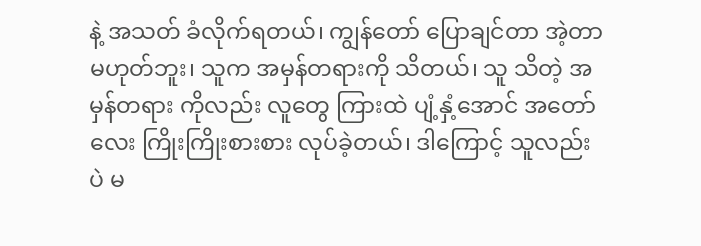နဲ့ အသတ် ခံလိုက်ရတယ်၊ ကျွန်တော် ပြောချင်တာ အဲ့တာ မဟုတ်ဘူး၊ သူက အမှန်တရားကို သိတယ်၊ သူ သိတဲ့ အမှန်တရား ကိုလည်း လူတွေ ကြားထဲ ပျံ့နှံ့အောင် အတော် လေး ကြိုးကြိုးစားစား လုပ်ခဲ့တယ်၊ ဒါကြောင့် သူလည်း ပဲ မ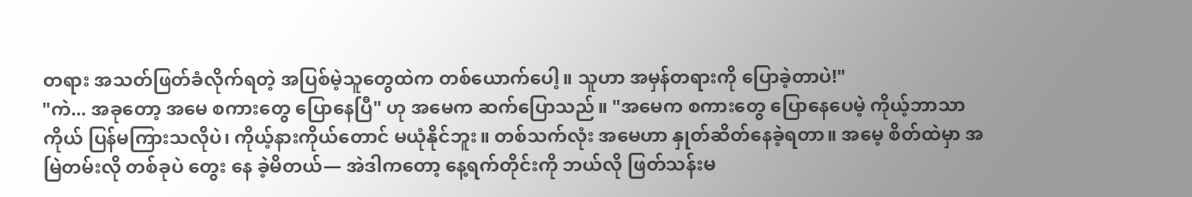တရား အသတ်ဖြတ်ခံလိုက်ရတဲ့ အပြစ်မဲ့သူတွေထဲက တစ်ယောက်ပေါ့။ သူဟာ အမှန်တရားကို ပြောခဲ့တာပဲ!"
"ကဲ... အခုတော့ အမေ စကားတွေ ပြောနေပြီ" ဟု အမေက ဆက်ပြောသည်။ "အမေက စကားတွေ ပြောနေပေမဲ့ ကိုယ့်ဘာသာကိုယ် ပြန်မကြားသလိုပဲ၊ ကိုယ့်နားကိုယ်တောင် မယုံနိုင်ဘူး။ တစ်သက်လုံး အမေဟာ နှုတ်ဆိတ်နေခဲ့ရတာ။ အမေ့ စိတ်ထဲမှာ အမြဲတမ်းလို တစ်ခုပဲ တွေး နေ ခဲ့မိတယ်— အဲဒါကတော့ နေ့ရက်တိုင်းကို ဘယ်လို ဖြတ်သန်းမ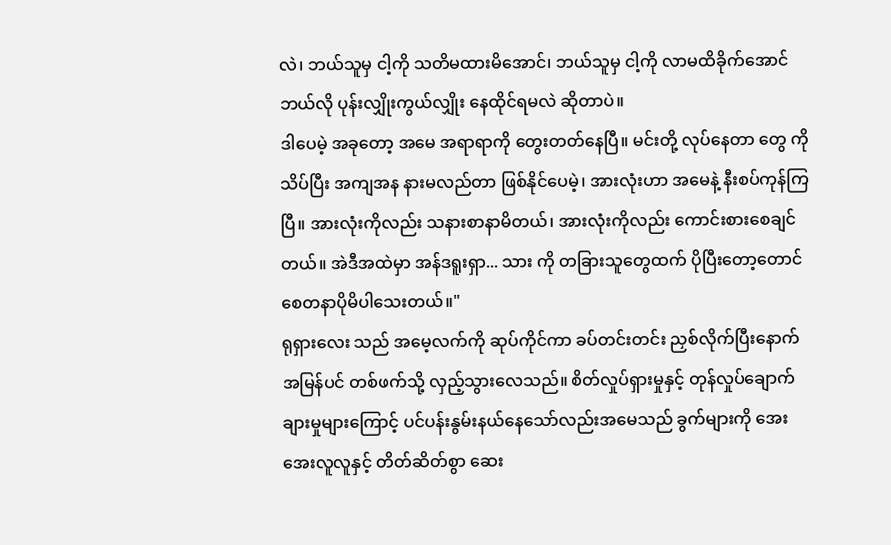လဲ၊ ဘယ်သူမှ ငါ့ကို သတိမထားမိအောင်၊ ဘယ်သူမှ ငါ့ကို လာမထိခိုက်အောင် ဘယ်လို ပုန်းလျှိုးကွယ်လျှိုး နေထိုင်ရမလဲ ဆိုတာပဲ။
ဒါပေမဲ့ အခုတော့ အမေ အရာရာကို တွေးတတ်နေပြီ။ မင်းတို့ လုပ်နေတာ တွေ ကို သိပ်ပြီး အကျအန နားမလည်တာ ဖြစ်နိုင်ပေမဲ့၊ အားလုံးဟာ အမေနဲ့ နီးစပ်ကုန်ကြပြီ။ အားလုံးကိုလည်း သနားစာနာမိတယ်၊ အားလုံးကိုလည်း ကောင်းစားစေချင်တယ်။ အဲဒီအထဲမှာ အန်ဒရူးရှာ... သား ကို တခြားသူတွေထက် ပိုပြီးတော့တောင် စေတနာပိုမိပါသေးတယ်။"
ရုရှားလေး သည် အမေ့လက်ကို ဆုပ်ကိုင်ကာ ခပ်တင်းတင်း ညှစ်လိုက်ပြီးနောက် အမြန်ပင် တစ်ဖက်သို့ လှည့်သွားလေသည်။ စိတ်လှုပ်ရှားမှုနှင့် တုန်လှုပ်ချောက်ချားမှုများကြောင့် ပင်ပန်းနွမ်းနယ်နေသော်လည်းအမေသည် ခွက်များကို အေးအေးလူလူနှင့် တိတ်ဆိတ်စွာ ဆေး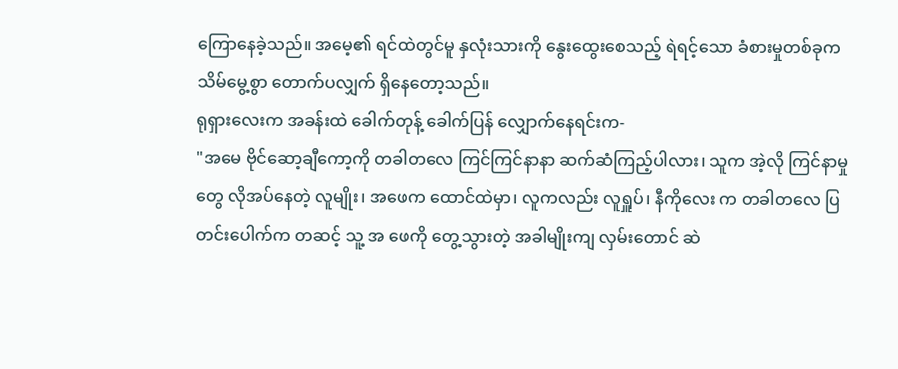ကြောနေခဲ့သည်။ အမေ့၏ ရင်ထဲတွင်မူ နှလုံးသားကို နွေးထွေးစေသည့် ရဲရင့်သော ခံစားမှုတစ်ခုက သိမ်မွေ့စွာ တောက်ပလျှက် ရှိနေတော့သည်။
ရုရှားလေးက အခန်းထဲ ခေါက်တုန့် ခေါက်ပြန် လျှောက်နေရင်းက-
"အမေ ဗိုင်ဆော့ချီကော့ကို တခါတလေ ကြင်ကြင်နာနာ ဆက်ဆံကြည့်ပါလား၊ သူက အဲ့လို ကြင်နာမှု တွေ လိုအပ်နေတဲ့ လူမျိုး၊ အဖေက ထောင်ထဲမှာ၊ လူကလည်း လူရှူပ်၊ နီကိုလေး က တခါတလေ ပြတင်းပေါက်က တဆင့် သူ့ အ ဖေကို တွေ့သွားတဲ့ အခါမျိုးကျ လှမ်းတောင် ဆဲ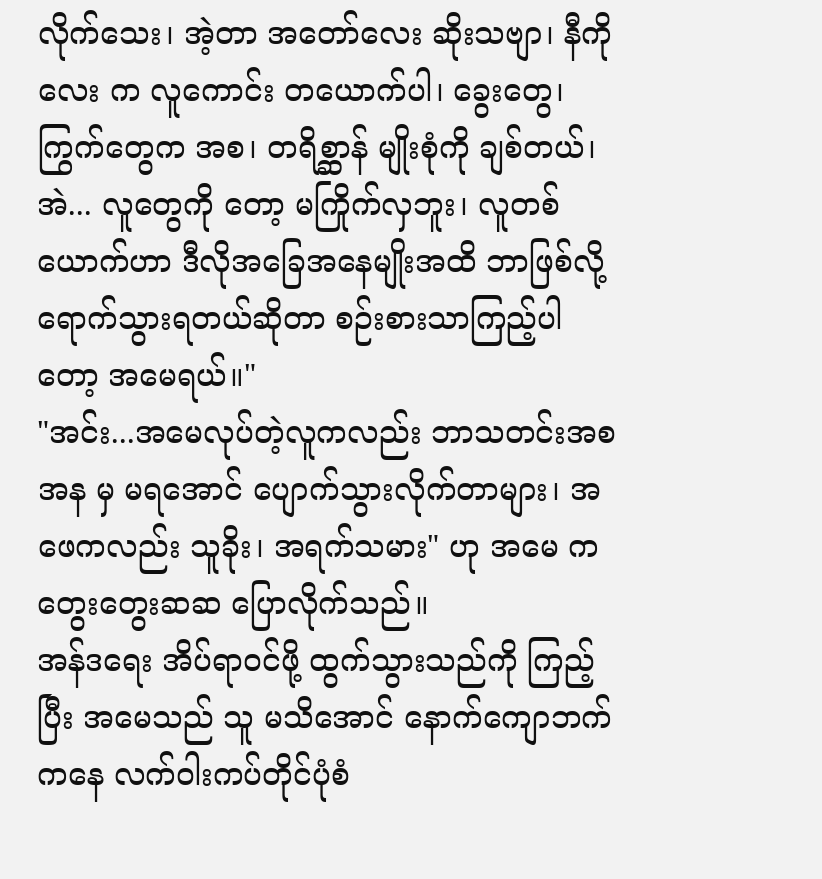လိုက်သေး၊ အဲ့တာ အတော်လေး ဆိုးသဗျာ၊ နီကိုလေး က လူကောင်း တယောက်ပါ၊ ခွေးတွေ၊ ကြွက်တွေက အစ၊ တရိစ္ဆာန် မျိုးစုံကို ချစ်တယ်၊ အဲ... လူတွေကို တော့ မကြိုက်လှဘူး၊ လူတစ်ယောက်ဟာ ဒီလိုအခြေအနေမျိုးအထိ ဘာဖြစ်လို့ ရောက်သွားရတယ်ဆိုတာ စဉ်းစားသာကြည့်ပါတော့ အမေရယ်။"
"အင်း...အမေလုပ်တဲ့လူကလည်း ဘာသတင်းအစအန မှ မရအောင် ပျောက်သွားလိုက်တာများ၊ အဖေကလည်း သူခိုး၊ အရက်သမား" ဟု အမေ က တွေးတွေးဆဆ ပြောလိုက်သည်။
အန်ဒရေး အိပ်ရာဝင်ဖို့ ထွက်သွားသည်ကို ကြည့်ပြီး အမေသည် သူ မသိအောင် နောက်ကျောဘက်ကနေ လက်ဝါးကပ်တိုင်ပုံစံ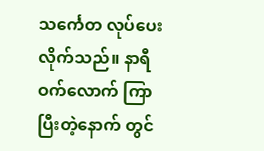သင်္ကေတ လုပ်ပေးလိုက်သည်။ နာရီဝက်လောက် ကြာပြီးတဲ့နောက် တွင်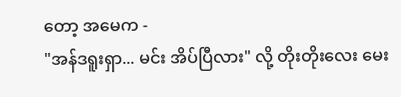တော့ အမေက -
"အန်ဒရူးရှာ... မင်း အိပ်ပြီလား" လို့ တိုးတိုးလေး မေး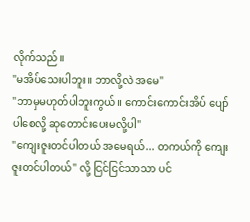လိုက်သည်။
"မအိပ်သေးပါဘူး။ ဘာလို့လဲ အမေ"
"ဘာမှမဟုတ်ပါဘူးကွယ်။ ကောင်းကောင်းအိပ် ပျော်ပါစေလို့ ဆုတောင်းပေးမလို့ပါ"
"ကျေးဇူးတင်ပါတယ် အမေရယ်... တကယ်ကို ကျေးဇူးတင်ပါတယ်" လို့ ငြင်ငြင်သာသာ ပင်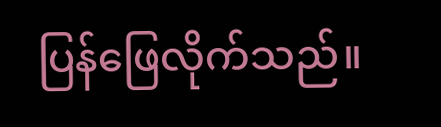ပြန်ဖြေလိုက်သည်။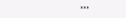***